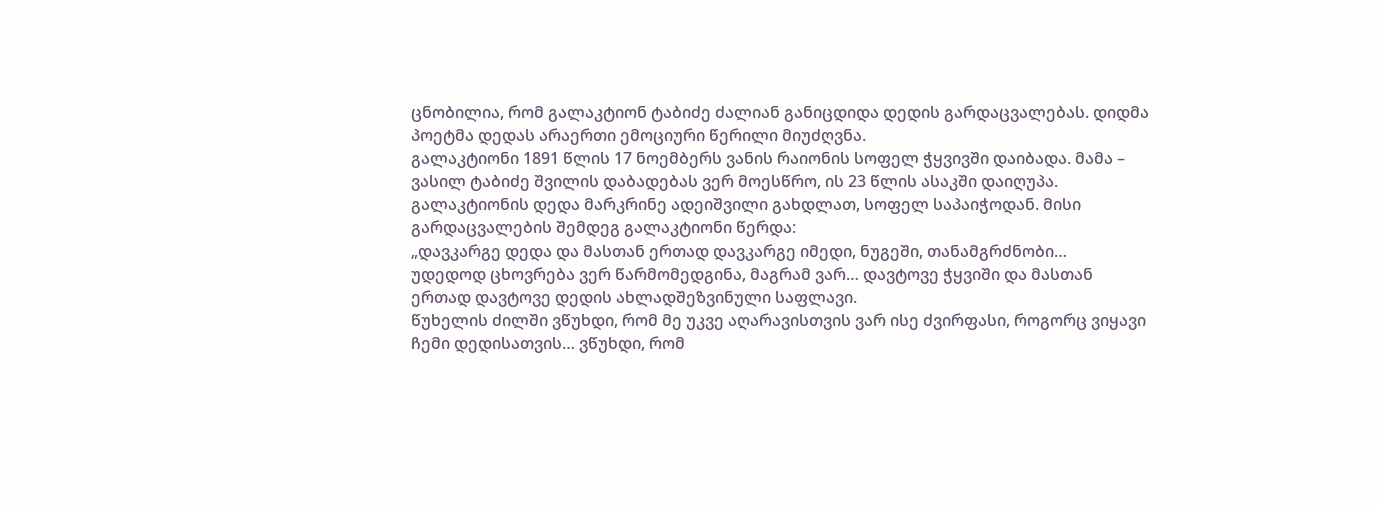ცნობილია, რომ გალაკტიონ ტაბიძე ძალიან განიცდიდა დედის გარდაცვალებას. დიდმა პოეტმა დედას არაერთი ემოციური წერილი მიუძღვნა.
გალაკტიონი 1891 წლის 17 ნოემბერს ვანის რაიონის სოფელ ჭყვივში დაიბადა. მამა – ვასილ ტაბიძე შვილის დაბადებას ვერ მოესწრო, ის 23 წლის ასაკში დაიღუპა.
გალაკტიონის დედა მარკრინე ადეიშვილი გახდლათ, სოფელ საპაიჭოდან. მისი გარდაცვალების შემდეგ გალაკტიონი წერდა:
„დავკარგე დედა და მასთან ერთად დავკარგე იმედი, ნუგეში, თანამგრძნობი…
უდედოდ ცხოვრება ვერ წარმომედგინა, მაგრამ ვარ… დავტოვე ჭყვიში და მასთან ერთად დავტოვე დედის ახლადშეზვინული საფლავი.
წუხელის ძილში ვწუხდი, რომ მე უკვე აღარავისთვის ვარ ისე ძვირფასი, როგორც ვიყავი ჩემი დედისათვის… ვწუხდი, რომ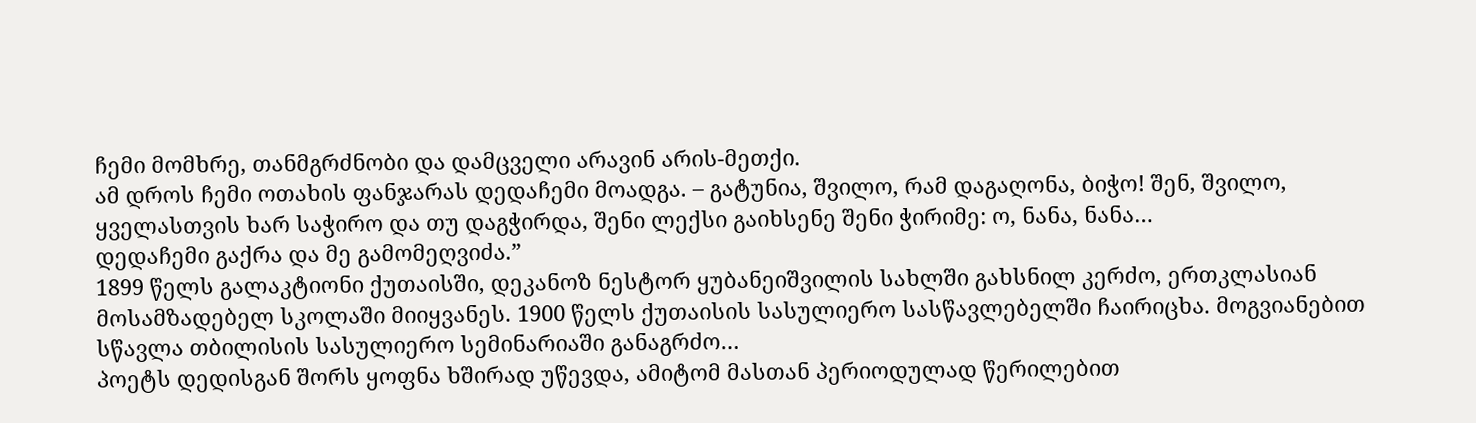ჩემი მომხრე, თანმგრძნობი და დამცველი არავინ არის-მეთქი.
ამ დროს ჩემი ოთახის ფანჯარას დედაჩემი მოადგა. – გატუნია, შვილო, რამ დაგაღონა, ბიჭო! შენ, შვილო, ყველასთვის ხარ საჭირო და თუ დაგჭირდა, შენი ლექსი გაიხსენე შენი ჭირიმე: ო, ნანა, ნანა…
დედაჩემი გაქრა და მე გამომეღვიძა.”
1899 წელს გალაკტიონი ქუთაისში, დეკანოზ ნესტორ ყუბანეიშვილის სახლში გახსნილ კერძო, ერთკლასიან მოსამზადებელ სკოლაში მიიყვანეს. 1900 წელს ქუთაისის სასულიერო სასწავლებელში ჩაირიცხა. მოგვიანებით სწავლა თბილისის სასულიერო სემინარიაში განაგრძო…
პოეტს დედისგან შორს ყოფნა ხშირად უწევდა, ამიტომ მასთან პერიოდულად წერილებით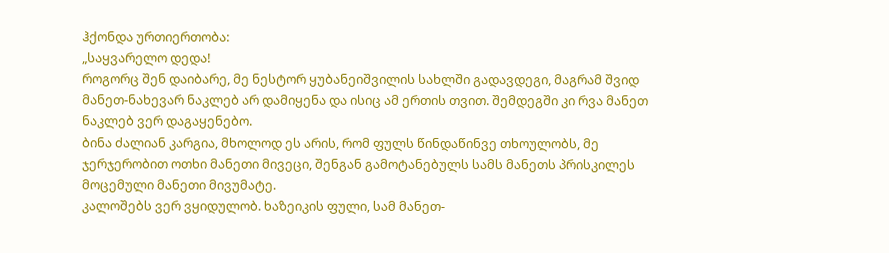ჰქონდა ურთიერთობა:
„საყვარელო დედა!
როგორც შენ დაიბარე, მე ნესტორ ყუბანეიშვილის სახლში გადავდეგი, მაგრამ შვიდ მანეთ-ნახევარ ნაკლებ არ დამიყენა და ისიც ამ ერთის თვით. შემდეგში კი რვა მანეთ ნაკლებ ვერ დაგაყენებო.
ბინა ძალიან კარგია, მხოლოდ ეს არის, რომ ფულს წინდაწინვე თხოულობს, მე ჯერჯერობით ოთხი მანეთი მივეცი, შენგან გამოტანებულს სამს მანეთს პრისკილეს მოცემული მანეთი მივუმატე.
კალოშებს ვერ ვყიდულობ. ხაზეიკის ფული, სამ მანეთ-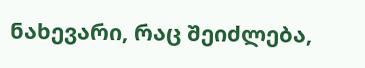ნახევარი, რაც შეიძლება,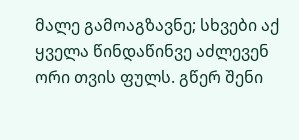მალე გამოაგზავნე; სხვები აქ ყველა წინდაწინვე აძლევენ ორი თვის ფულს. გწერ შენი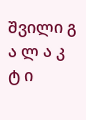შვილი გ ა ლ ა კ ტ ი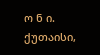ო ნ ი.
ქუთაისი,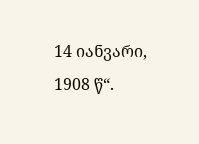14 იანვარი, 1908 წ“.